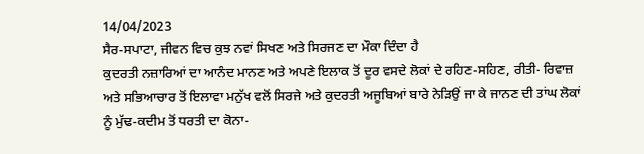14/04/2023
ਸੈਰ-ਸਪਾਟਾ, ਜੀਵਨ ਵਿਚ ਕੁਝ ਨਵਾਂ ਸਿਖਣ ਅਤੇ ਸਿਰਜਣ ਦਾ ਮੌਕਾ ਦਿੰਦਾ ਹੈ
ਕੁਦਰਤੀ ਨਜ਼ਾਰਿਆਂ ਦਾ ਆਨੰਦ ਮਾਨਣ ਅਤੇ ਅਪਣੇ ਇਲਾਕ ਤੋਂ ਦੂਰ ਵਸਦੇ ਲੋਕਾਂ ਦੇ ਰਹਿਣ-ਸਹਿਣ, ਰੀਤੀ- ਰਿਵਾਜ਼ ਅਤੇ ਸਭਿਆਚਾਰ ਤੋਂ ਇਲਾਵਾ ਮਨੁੱਖ ਵਲੋਂ ਸਿਰਜੇ ਅਤੇ ਕੁਦਰਤੀ ਅਜੂਬਿਆਂ ਬਾਰੇ ਨੇੜਿਉਂ ਜਾ ਕੇ ਜਾਨਣ ਦੀ ਤਾਂਘ ਲੋਕਾਂ ਨੂੰ ਮੁੱਢ-ਕਦੀਮ ਤੋਂ ਧਰਤੀ ਦਾ ਕੋਨਾ-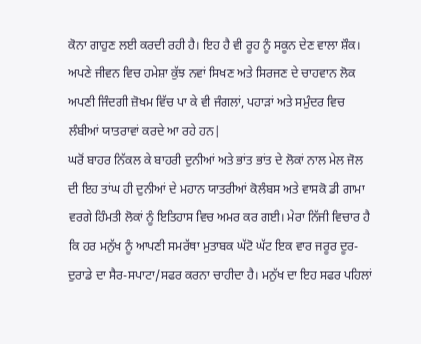ਕੋਨਾ ਗਾਹੁਣ ਲਈ ਕਰਦੀ ਰਹੀ ਹੈ। ਇਹ ਹੈ ਵੀ ਰੂਹ ਨੂੰ ਸਕੂਨ ਦੇਣ ਵਾਲਾ ਸ਼ੌਕ। ਅਪਣੇ ਜੀਵਨ ਵਿਚ ਹਮੇਸ਼ਾ ਕੁੱਝ ਨਵਾਂ ਸਿਖਣ ਅਤੇ ਸਿਰਜਣ ਦੇ ਚਾਹਵਾਨ ਲੋਕ ਅਪਣੀ ਜਿੰਦਗੀ ਜ਼ੋਖਮ ਵਿੱਚ ਪਾ ਕੇ ਵੀ ਜੰਗਲਾਂ, ਪਹਾੜਾਂ ਅਤੇ ਸਮੁੰਦਰ ਵਿਚ ਲੰਬੀਆਂ ਯਾਤਰਾਵਾਂ ਕਰਦੇ ਆ ਰਹੇ ਹਨ|
ਘਰੋਂ ਬਾਹਰ ਨਿੱਕਲ ਕੇ ਬਾਹਰੀ ਦੁਨੀਆਂ ਅਤੇ ਭਾਂਤ ਭਾਂਤ ਦੇ ਲੋਕਾਂ ਨਾਲ ਮੇਲ ਜੋਲ ਦੀ ਇਹ ਤਾਂਘ ਹੀ ਦੁਨੀਆਂ ਦੇ ਮਹਾਨ ਯਾਤਰੀਆਂ ਕੋਲੰਬਸ ਅਤੇ ਵਾਸਕੋ ਡੀ ਗਾਮਾ ਵਰਗੇ ਹਿੰਮਤੀ ਲੋਕਾਂ ਨੂੰ ਇਤਿਹਾਸ ਵਿਚ ਅਮਰ ਕਰ ਗਈ। ਮੇਰਾ ਨਿੱਜੀ ਵਿਚਾਰ ਹੈ ਕਿ ਹਰ ਮਨੁੱਖ ਨੂੰ ਆਪਣੀ ਸਮਰੱਥਾ ਮੁਤਾਬਕ ਘੱਟੋ ਘੱਟ ਇਕ ਵਾਰ ਜਰੂਰ ਦੂਰ-ਦੁਰਾਡੇ ਦਾ ਸੈਰ-ਸਪਾਟਾ/ਸਫਰ ਕਰਨਾ ਚਾਹੀਦਾ ਹੈ। ਮਨੁੱਖ ਦਾ ਇਹ ਸਫਰ ਪਹਿਲਾਂ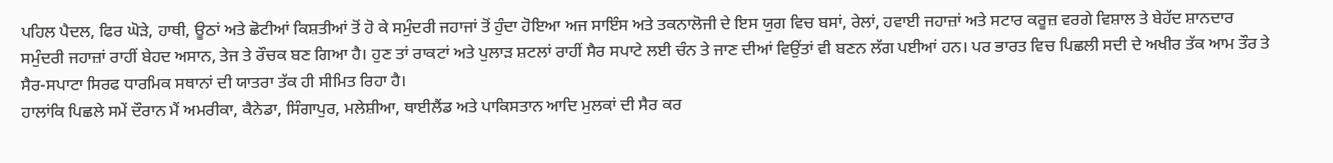ਪਹਿਲ ਪੈਦਲ, ਫਿਰ ਘੋੜੇ, ਹਾਥੀ, ਊਠਾਂ ਅਤੇ ਛੋਟੀਆਂ ਕਿਸ਼ਤੀਆਂ ਤੋਂ ਹੋ ਕੇ ਸਮੁੰਦਰੀ ਜਹਾਜਾਂ ਤੋਂ ਹੁੰਦਾ ਹੋਇਆ ਅਜ ਸਾਇੰਸ ਅਤੇ ਤਕਨਾਲੋਜੀ ਦੇ ਇਸ ਯੁਗ ਵਿਚ ਬਸਾਂ, ਰੇਲਾਂ, ਹਵਾਈ ਜਹਾਜ਼ਾਂ ਅਤੇ ਸਟਾਰ ਕਰੂਜ਼ ਵਰਗੇ ਵਿਸ਼ਾਲ ਤੇ ਬੇਹੱਦ ਸ਼ਾਨਦਾਰ ਸਮੁੰਦਰੀ ਜਹਾਜ਼ਾਂ ਰਾਹੀਂ ਬੇਹਦ ਅਸਾਨ, ਤੇਜ ਤੇ ਰੌਚਕ ਬਣ ਗਿਆ ਹੈ। ਹੁਣ ਤਾਂ ਰਾਕਟਾਂ ਅਤੇ ਪੁਲਾੜ ਸ਼ਟਲਾਂ ਰਾਹੀਂ ਸੈਰ ਸਪਾਟੇ ਲਈ ਚੰਨ ਤੇ ਜਾਣ ਦੀਆਂ ਵਿਉਂਤਾਂ ਵੀ ਬਣਨ ਲੱਗ ਪਈਆਂ ਹਨ। ਪਰ ਭਾਰਤ ਵਿਚ ਪਿਛਲੀ ਸਦੀ ਦੇ ਅਖੀਰ ਤੱਕ ਆਮ ਤੌਰ ਤੇ ਸੈਰ-ਸਪਾਟਾ ਸਿਰਫ ਧਾਰਮਿਕ ਸਥਾਨਾਂ ਦੀ ਯਾਤਰਾ ਤੱਕ ਹੀ ਸੀਮਿਤ ਰਿਹਾ ਹੈ।
ਹਾਲਾਂਕਿ ਪਿਛਲੇ ਸਮੇਂ ਦੌਰਾਨ ਮੈਂ ਅਮਰੀਕਾ, ਕੈਨੇਡਾ, ਸਿੰਗਾਪੁਰ, ਮਲੇਸ਼ੀਆ, ਥਾਈਲੈਂਡ ਅਤੇ ਪਾਕਿਸਤਾਨ ਆਦਿ ਮੁਲਕਾਂ ਦੀ ਸੈਰ ਕਰ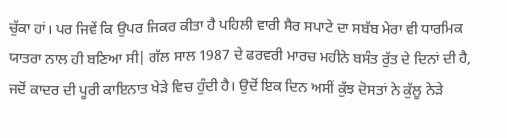ਚੁੱਕਾ ਹਾਂ। ਪਰ ਜਿਵੇਂ ਕਿ ਉਪਰ ਜਿਕਰ ਕੀਤਾ ਹੈ ਪਹਿਲੀ ਵਾਰੀ ਸੈਰ ਸਪਾਟੇ ਦਾ ਸਬੱਬ ਮੇਰਾ ਵੀ ਧਾਰਮਿਕ ਯਾਤਰਾ ਨਾਲ ਹੀ ਬਣਿਆ ਸੀ| ਗੱਲ ਸਾਲ 1987 ਦੇ ਫਰਵਰੀ ਮਾਰਚ ਮਹੀਨੇ ਬਸੰਤ ਰੁੱਤ ਦੇ ਦਿਨਾਂ ਦੀ ਹੈ, ਜਦੋਂ ਕਾਦਰ ਦੀ ਪੂਰੀ ਕਾਇਨਾਤ ਖੇੜੇ ਵਿਚ ਹੁੰਦੀ ਹੈ। ਉਦੋਂ ਇਕ ਦਿਨ ਅਸੀਂ ਕੁੱਝ ਦੋਸਤਾਂ ਨੇ ਕੁੱਲੂ ਨੇੜੇ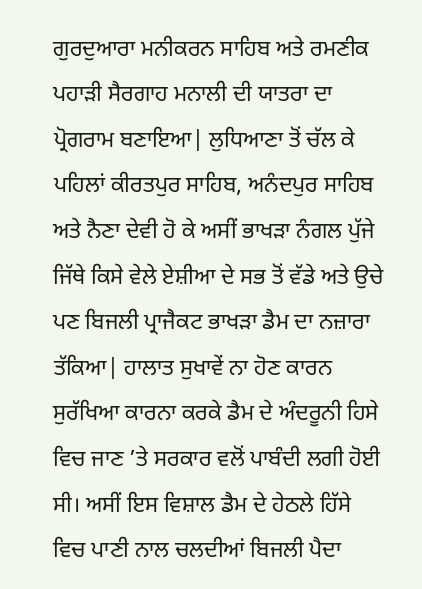ਗੁਰਦੁਆਰਾ ਮਨੀਕਰਨ ਸਾਹਿਬ ਅਤੇ ਰਮਣੀਕ ਪਹਾੜੀ ਸੈਰਗਾਹ ਮਨਾਲੀ ਦੀ ਯਾਤਰਾ ਦਾ ਪ੍ਰੋਗਰਾਮ ਬਣਾਇਆ| ਲੁਧਿਆਣਾ ਤੋਂ ਚੱਲ ਕੇ ਪਹਿਲਾਂ ਕੀਰਤਪੁਰ ਸਾਹਿਬ, ਅਨੰਦਪੁਰ ਸਾਹਿਬ ਅਤੇ ਨੈਣਾ ਦੇਵੀ ਹੋ ਕੇ ਅਸੀਂ ਭਾਖੜਾ ਨੰਗਲ ਪੁੱਜੇ ਜਿੱਥੇ ਕਿਸੇ ਵੇਲੇ ਏਸ਼ੀਆ ਦੇ ਸਭ ਤੋਂ ਵੱਡੇ ਅਤੇ ਉਚੇ ਪਣ ਬਿਜਲੀ ਪ੍ਰਾਜੈਕਟ ਭਾਖੜਾ ਡੈਮ ਦਾ ਨਜ਼ਾਰਾ ਤੱਕਿਆ| ਹਾਲਾਤ ਸੁਖਾਵੇਂ ਨਾ ਹੋਣ ਕਾਰਨ ਸੁਰੱਖਿਆ ਕਾਰਨਾ ਕਰਕੇ ਡੈਮ ਦੇ ਅੰਦਰੂਨੀ ਹਿਸੇ ਵਿਚ ਜਾਣ ’ਤੇ ਸਰਕਾਰ ਵਲੋਂ ਪਾਬੰਦੀ ਲਗੀ ਹੋਈ ਸੀ। ਅਸੀਂ ਇਸ ਵਿਸ਼ਾਲ ਡੈਮ ਦੇ ਹੇਠਲੇ ਹਿੱਸੇ ਵਿਚ ਪਾਣੀ ਨਾਲ ਚਲਦੀਆਂ ਬਿਜਲੀ ਪੈਦਾ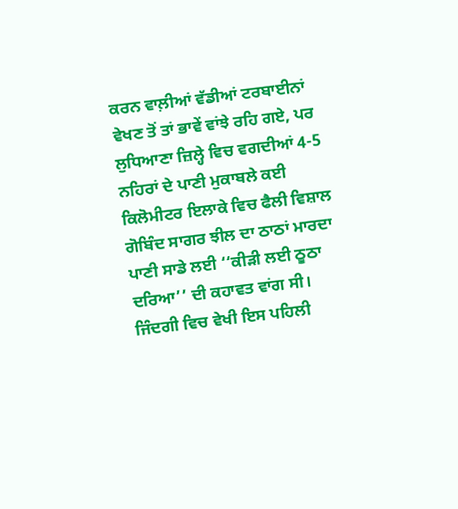ਕਰਨ ਵਾਲ਼ੀਆਂ ਵੱਡੀਆਂ ਟਰਬਾਈਨਾਂ ਵੇਖਣ ਤੋਂ ਤਾਂ ਭਾਵੇਂ ਵਾਂਝੇ ਰਹਿ ਗਏ, ਪਰ ਲੁਧਿਆਣਾ ਜ਼ਿਲ੍ਹੇ ਵਿਚ ਵਗਦੀਆਂ 4-5 ਨਹਿਰਾਂ ਦੇ ਪਾਣੀ ਮੁਕਾਬਲੇ ਕਈ ਕਿਲੋਮੀਟਰ ਇਲਾਕੇ ਵਿਚ ਫੈਲੀ ਵਿਸ਼ਾਲ ਗੋਬਿੰਦ ਸਾਗਰ ਝੀਲ ਦਾ ਠਾਠਾਂ ਮਾਰਦਾ ਪਾਣੀ ਸਾਡੇ ਲਈ ‘‘ਕੀੜੀ ਲਈ ਠੂਠਾ ਦਰਿਆ’’ ਦੀ ਕਹਾਵਤ ਵਾਂਗ ਸੀ। ਜਿੰਦਗੀ ਵਿਚ ਵੇਖੀ ਇਸ ਪਹਿਲੀ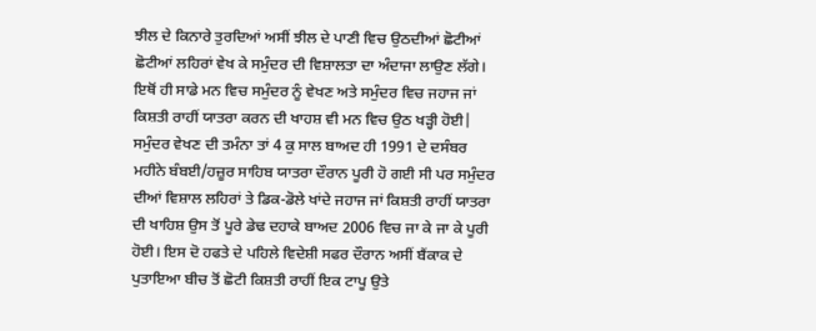ਝੀਲ ਦੇ ਕਿਨਾਰੇ ਤੁਰਦਿਆਂ ਅਸੀਂ ਝੀਲ ਦੇ ਪਾਣੀ ਵਿਚ ਉਠਦੀਆਂ ਛੋਟੀਆਂ ਛੋਟੀਆਂ ਲਹਿਰਾਂ ਵੇਖ ਕੇ ਸਮੁੰਦਰ ਦੀ ਵਿਸ਼ਾਲਤਾ ਦਾ ਅੰਦਾਜਾ ਲਾਉਣ ਲੱਗੇ। ਇਥੋਂ ਹੀ ਸਾਡੇ ਮਨ ਵਿਚ ਸਮੁੰਦਰ ਨੂੰ ਵੇਖਣ ਅਤੇ ਸਮੁੰਦਰ ਵਿਚ ਜਹਾਜ ਜਾਂ ਕਿਸ਼ਤੀ ਰਾਹੀਂ ਯਾਤਰਾ ਕਰਨ ਦੀ ਖਾਹਸ਼ ਵੀ ਮਨ ਵਿਚ ਉਠ ਖੜ੍ਹੀ ਹੋਈ| ਸਮੁੰਦਰ ਵੇਖਣ ਦੀ ਤਮੰਨਾ ਤਾਂ 4 ਕੁ ਸਾਲ ਬਾਅਦ ਹੀ 1991 ਦੇ ਦਸੰਬਰ ਮਹੀਨੇ ਬੰਬਈ/ਹਜ਼ੂਰ ਸਾਹਿਬ ਯਾਤਰਾ ਦੌਰਾਨ ਪੂਰੀ ਹੋ ਗਈ ਸੀ ਪਰ ਸਮੁੰਦਰ ਦੀਆਂ ਵਿਸ਼ਾਲ ਲਹਿਰਾਂ ਤੇ ਡਿਕ-ਡੋਲੇ ਖਾਂਦੇ ਜਹਾਜ ਜਾਂ ਕਿਸ਼ਤੀ ਰਾਹੀਂ ਯਾਤਰਾ ਦੀ ਖਾਹਿਸ਼ ਉਸ ਤੋਂ ਪੂਰੇ ਡੇਢ ਦਹਾਕੇ ਬਾਅਦ 2006 ਵਿਚ ਜਾ ਕੇ ਜਾ ਕੇ ਪੂਰੀ ਹੋਈ। ਇਸ ਦੋ ਹਫਤੇ ਦੇ ਪਹਿਲੇ ਵਿਦੇਸ਼ੀ ਸਫਰ ਦੌਰਾਨ ਅਸੀਂ ਬੈਂਕਾਕ ਦੇ ਪੁਤਾਇਆ ਬੀਚ ਤੋਂ ਛੋਟੀ ਕਿਸ਼ਤੀ ਰਾਹੀਂ ਇਕ ਟਾਪੂ ਉਤੇ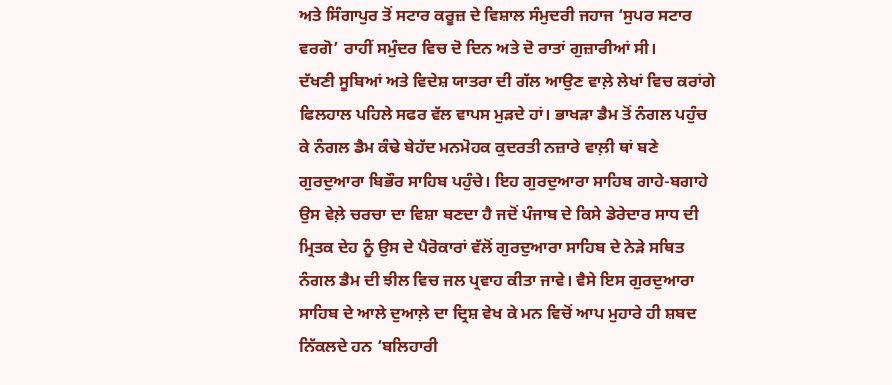ਅਤੇ ਸਿੰਗਾਪੁਰ ਤੋਂ ਸਟਾਰ ਕਰੂਜ਼ ਦੇ ਵਿਸ਼ਾਲ ਸੰਮੁਦਰੀ ਜਹਾਜ ‘ਸੁਪਰ ਸਟਾਰ ਵਰਗੋ’ ਰਾਹੀਂ ਸਮੁੰਦਰ ਵਿਚ ਦੋ ਦਿਨ ਅਤੇ ਦੋ ਰਾਤਾਂ ਗੁਜ਼ਾਰੀਆਂ ਸੀ।
ਦੱਖਣੀ ਸੂਬਿਆਂ ਅਤੇ ਵਿਦੇਸ਼ ਯਾਤਰਾ ਦੀ ਗੱਲ ਆਉਣ ਵਾਲ਼ੇ ਲੇਖਾਂ ਵਿਚ ਕਰਾਂਗੇ ਫਿਲਹਾਲ ਪਹਿਲੇ ਸਫਰ ਵੱਲ ਵਾਪਸ ਮੁੜਦੇ ਹਾਂ। ਭਾਖੜਾ ਡੈਮ ਤੋਂ ਨੰਗਲ ਪਹੁੰਚ ਕੇ ਨੰਗਲ ਡੈਮ ਕੰਢੇ ਬੇਹੱਦ ਮਨਮੋਹਕ ਕੁਦਰਤੀ ਨਜ਼ਾਰੇ ਵਾਲ਼ੀ ਥਾਂ ਬਣੇ ਗੁਰਦੁਆਰਾ ਬਿਭੌਰ ਸਾਹਿਬ ਪਹੁੰਚੇ। ਇਹ ਗੁਰਦੁਆਰਾ ਸਾਹਿਬ ਗਾਹੇ-ਬਗਾਹੇ ਉਸ ਵੇਲ਼ੇ ਚਰਚਾ ਦਾ ਵਿਸ਼ਾ ਬਣਦਾ ਹੈ ਜਦੋਂ ਪੰਜਾਬ ਦੇ ਕਿਸੇ ਡੇਰੇਦਾਰ ਸਾਧ ਦੀ ਮ੍ਰਿਤਕ ਦੇਹ ਨੂੰ ਉਸ ਦੇ ਪੈਰੋਕਾਰਾਂ ਵੱਲੋਂ ਗੁਰਦੁਆਰਾ ਸਾਹਿਬ ਦੇ ਨੇੜੇ ਸਥਿਤ ਨੰਗਲ ਡੈਮ ਦੀ ਝੀਲ ਵਿਚ ਜਲ ਪ੍ਰਵਾਹ ਕੀਤਾ ਜਾਵੇ। ਵੈਸੇ ਇਸ ਗੁਰਦੁਆਰਾ ਸਾਹਿਬ ਦੇ ਆਲੇ ਦੁਆਲ਼ੇ ਦਾ ਦ੍ਰਿਸ਼ ਵੇਖ ਕੇ ਮਨ ਵਿਚੋਂ ਆਪ ਮੁਹਾਰੇ ਹੀ ਸ਼ਬਦ ਨਿੱਕਲਦੇ ਹਨ ‘ਬਲਿਹਾਰੀ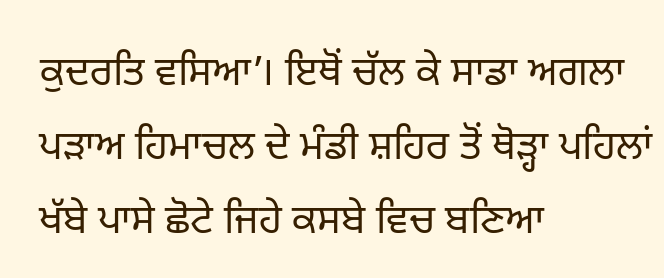ਕੁਦਰਤਿ ਵਸਿਆ’। ਇਥੋਂ ਚੱਲ ਕੇ ਸਾਡਾ ਅਗਲਾ ਪੜਾਅ ਹਿਮਾਚਲ ਦੇ ਮੰਡੀ ਸ਼ਹਿਰ ਤੋਂ ਥੋੜ੍ਹਾ ਪਹਿਲਾਂ ਖੱਬੇ ਪਾਸੇ ਛੋਟੇ ਜਿਹੇ ਕਸਬੇ ਵਿਚ ਬਣਿਆ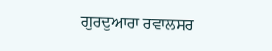ਗੁਰਦੁਆਰਾ ਰਵਾਲਸਰ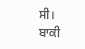ਸੀ। ਬਾਕੀ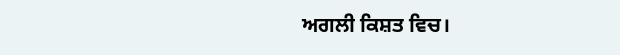ਅਗਲੀ ਕਿਸ਼ਤ ਵਿਚ।